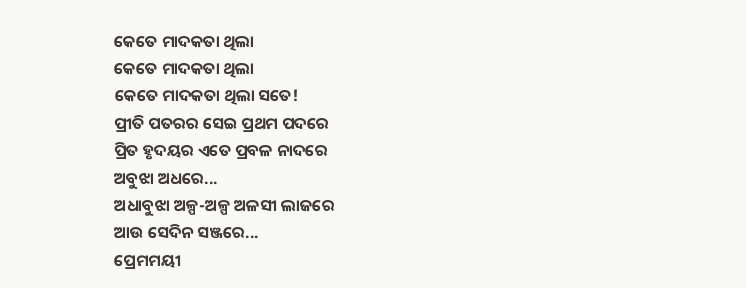କେତେ ମାଦକତା ଥିଲା
କେତେ ମାଦକତା ଥିଲା
କେତେ ମାଦକତା ଥିଲା ସତେ!
ପ୍ରୀତି ପତରର ସେଇ ପ୍ରଥମ ପଦରେ
ପ୍ରିତ ହୃଦୟର ଏତେ ପ୍ରବଳ ନାଦରେ
ଅବୁଝା ଅଧରେ...
ଅଧାବୁଝା ଅଳ୍ପ-ଅଳ୍ପ ଅଳସୀ ଲାଜରେ
ଆଉ ସେଦିନ ସଞ୍ଜରେ...
ପ୍ରେମମୟୀ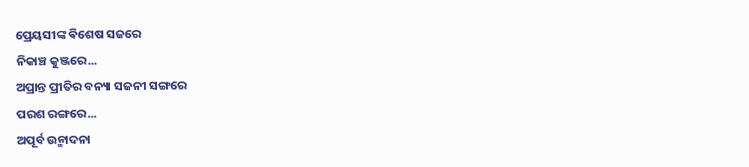ପ୍ରେୟସୀଙ୍କ ଵିଶେଷ ସଜରେ
ନିକାଞ୍ଚ କୁଞ୍ଜରେ...
ଅପ୍ରାନ୍ତ ପ୍ରୀତିର ବନ୍ୟା ସଜନୀ ସଙ୍ଗରେ
ପରଶ ରଙ୍ଗରେ...
ଅପୂର୍ବ ଉନ୍ମାଦନା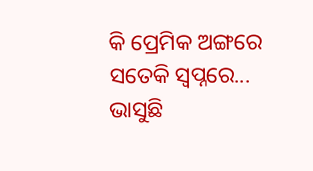କି ପ୍ରେମିକ ଅଙ୍ଗରେ
ସତେକି ସ୍ୱପ୍ନରେ...
ଭାସୁଛି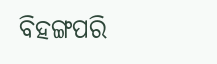ବିହଙ୍ଗପରି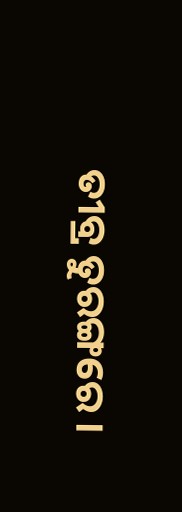ତୀବ୍ର ତୁରଙ୍ଗରେ ।